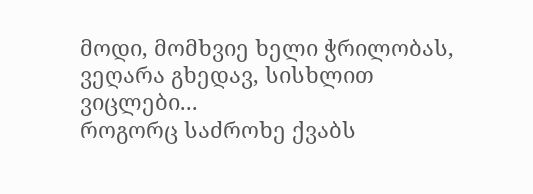მოდი, მომხვიე ხელი ჭრილობას,
ვეღარა გხედავ, სისხლით ვიცლები...
როგორც საძროხე ქვაბს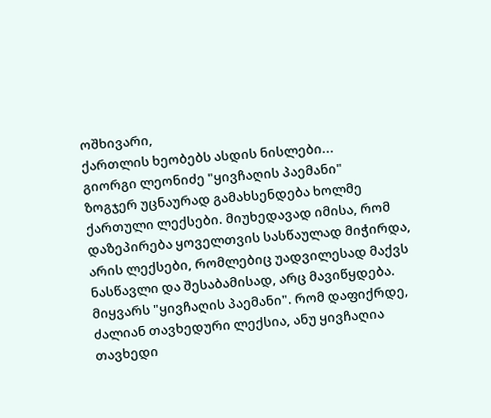ოშხივარი,
ქართლის ხეობებს ასდის ნისლები...
გიორგი ლეონიძე "ყივჩაღის პაემანი"
ზოგჯერ უცნაურად გამახსენდება ხოლმე ქართული ლექსები. მიუხედავად იმისა, რომ დაზეპირება ყოველთვის სასწაულად მიჭირდა, არის ლექსები, რომლებიც უადვილესად მაქვს ნასწავლი და შესაბამისად, არც მავიწყდება. მიყვარს "ყივჩაღის პაემანი". რომ დაფიქრდე, ძალიან თავხედური ლექსია, ანუ ყივჩაღია თავხედი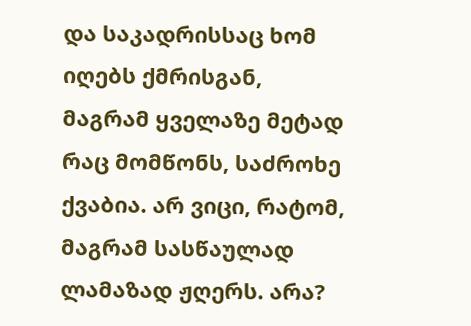და საკადრისსაც ხომ იღებს ქმრისგან, მაგრამ ყველაზე მეტად რაც მომწონს, საძროხე ქვაბია. არ ვიცი, რატომ, მაგრამ სასწაულად ლამაზად ჟღერს. არა?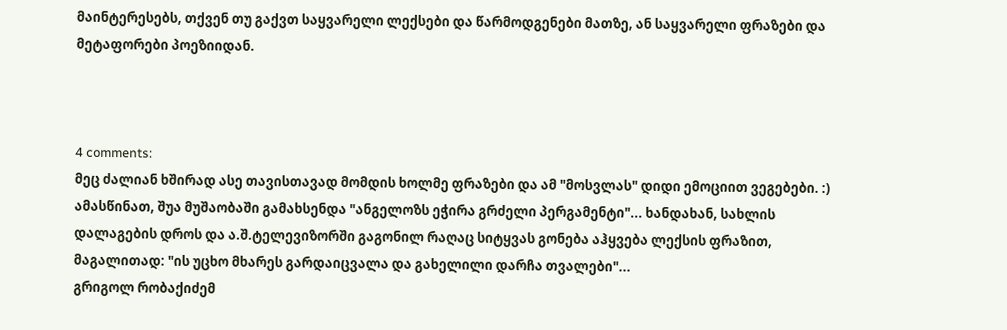მაინტერესებს, თქვენ თუ გაქვთ საყვარელი ლექსები და წარმოდგენები მათზე, ან საყვარელი ფრაზები და მეტაფორები პოეზიიდან.



4 comments:
მეც ძალიან ხშირად ასე თავისთავად მომდის ხოლმე ფრაზები და ამ "მოსვლას" დიდი ემოციით ვეგებები. :) ამასწინათ, შუა მუშაობაში გამახსენდა "ანგელოზს ეჭირა გრძელი პერგამენტი"... ხანდახან, სახლის დალაგების დროს და ა.შ.ტელევიზორში გაგონილ რაღაც სიტყვას გონება აჰყვება ლექსის ფრაზით, მაგალითად: "ის უცხო მხარეს გარდაიცვალა და გახელილი დარჩა თვალები"...
გრიგოლ რობაქიძემ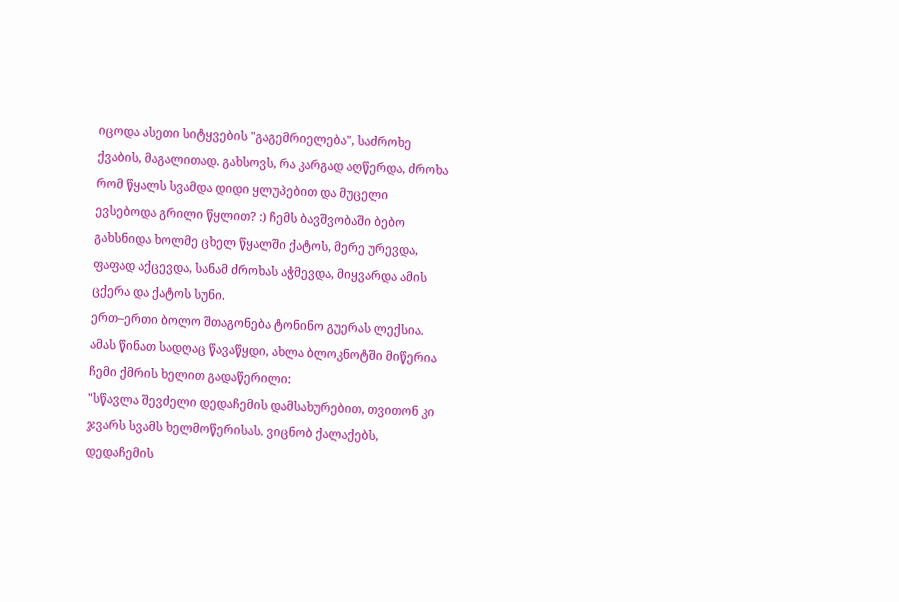იცოდა ასეთი სიტყვების "გაგემრიელება", საძროხე ქვაბის, მაგალითად. გახსოვს, რა კარგად აღწერდა, ძროხა რომ წყალს სვამდა დიდი ყლუპებით და მუცელი ევსებოდა გრილი წყლით? :) ჩემს ბავშვობაში ბებო გახსნიდა ხოლმე ცხელ წყალში ქატოს, მერე ურევდა, ფაფად აქცევდა, სანამ ძროხას აჭმევდა, მიყვარდა ამის ცქერა და ქატოს სუნი.
ერთ–ერთი ბოლო შთაგონება ტონინო გუერას ლექსია. ამას წინათ სადღაც წავაწყდი, ახლა ბლოკნოტში მიწერია ჩემი ქმრის ხელით გადაწერილი:
"სწავლა შევძელი დედაჩემის დამსახურებით, თვითონ კი ჯვარს სვამს ხელმოწერისას. ვიცნობ ქალაქებს, დედაჩემის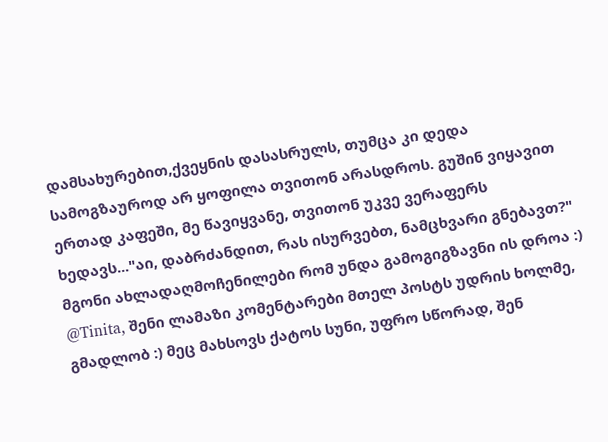დამსახურებით,ქვეყნის დასასრულს, თუმცა კი დედა სამოგზაუროდ არ ყოფილა თვითონ არასდროს. გუშინ ვიყავით ერთად კაფეში, მე წავიყვანე, თვითონ უკვე ვერაფერს ხედავს..."აი, დაბრძანდით, რას ისურვებთ, ნამცხვარი გნებავთ?"
მგონი ახლადაღმოჩენილები რომ უნდა გამოგიგზავნი ის დროა :)
@Tinita, შენი ლამაზი კომენტარები მთელ პოსტს უდრის ხოლმე, გმადლობ :) მეც მახსოვს ქატოს სუნი, უფრო სწორად, შენ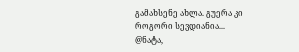გამახსენე ახლა. გუერა კი როგორი სევდიანია...
@ნატა,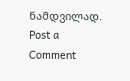ნამდვილად.
Post a Comment